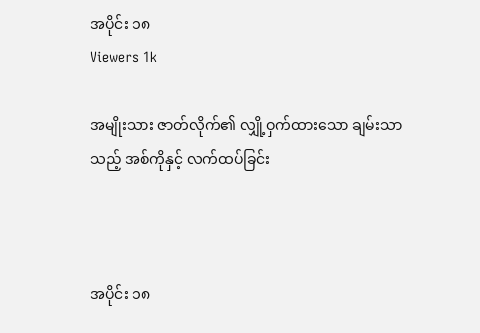အပိုင်း ၁၈
Viewers 1k

အမျိုးသား ဇာတ်လိုက်၏ လျှို့ဝှက်ထားသော ချမ်းသာသည့် အစ်ကိုနှင့် လက်ထပ်ခြင်း



အပိုင်း ၁၈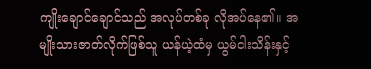ကျိုးချောင်ချောင်သည် အလုပ်တစ်ခု လိုအပ်နေ၏။ အမျိုးသားဇာတ်လိုက်ဖြစ်သူ ယန်ယဲ့ထံမှ ယွမ်ငါးသိန်းနှင့်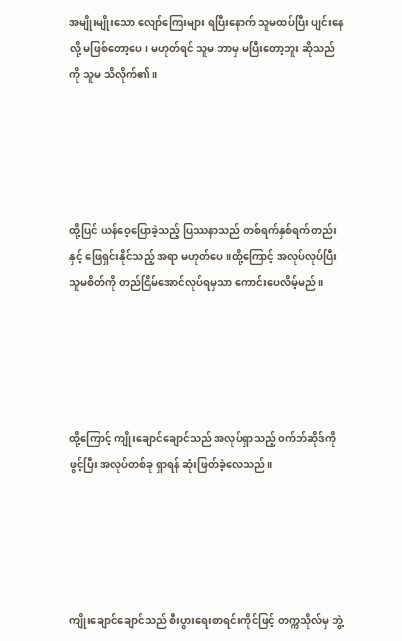အမျိုးမျိုးသော လျော်ကြေးများ ရပြီးနောက် သူမထပ်ပြီး ပျင်းနေလို့ မဖြစ်တော့ပေ၊ မဟုတ်ရင် သူမ ဘာမှ မပြီးတော့ဘူး ဆိုသည်ကို သူမ သိလိုက်၏။





ထို့ပြင် ယန်ဝေ့ပြောခဲ့သည့် ပြဿနာသည် တစ်ရက်နှစ်ရက်တည်းနှင့် ဖြေရှင်းနိုင်သည့် အရာ မဟုတ်ပေ။ထို့ကြောင့် အလုပ်လုပ်ပြီး သူမစိတ်ကို တည်ငြိမ်အောင်လုပ်ရမှသာ ကောင်းပေလိမ့်မည်။





ထို့ကြောင့် ကျိုးချောင်ချောင်သည် အလုပ်ရှာသည့် ၀က်ဘ်ဆိုဒ်ကို ဖွင့်ပြီး အလုပ်တစ်ခု ရှာရန် ဆုံးဖြတ်ခဲ့လေသည်။





ကျိုးချောင်ချောင်သည် စီးပွားရေးစာရင်းကိုင်ဖြင့် တက္ကသိုလ်မှ ဘွဲ့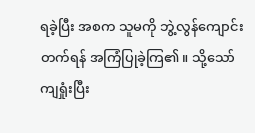ရခဲ့ပြီး အစက သူမကို ဘွဲ့လွန်ကျောင်းတက်ရန် အကြံပြုခဲ့ကြ၏။ သို့သော် ကျရှုံးပြီး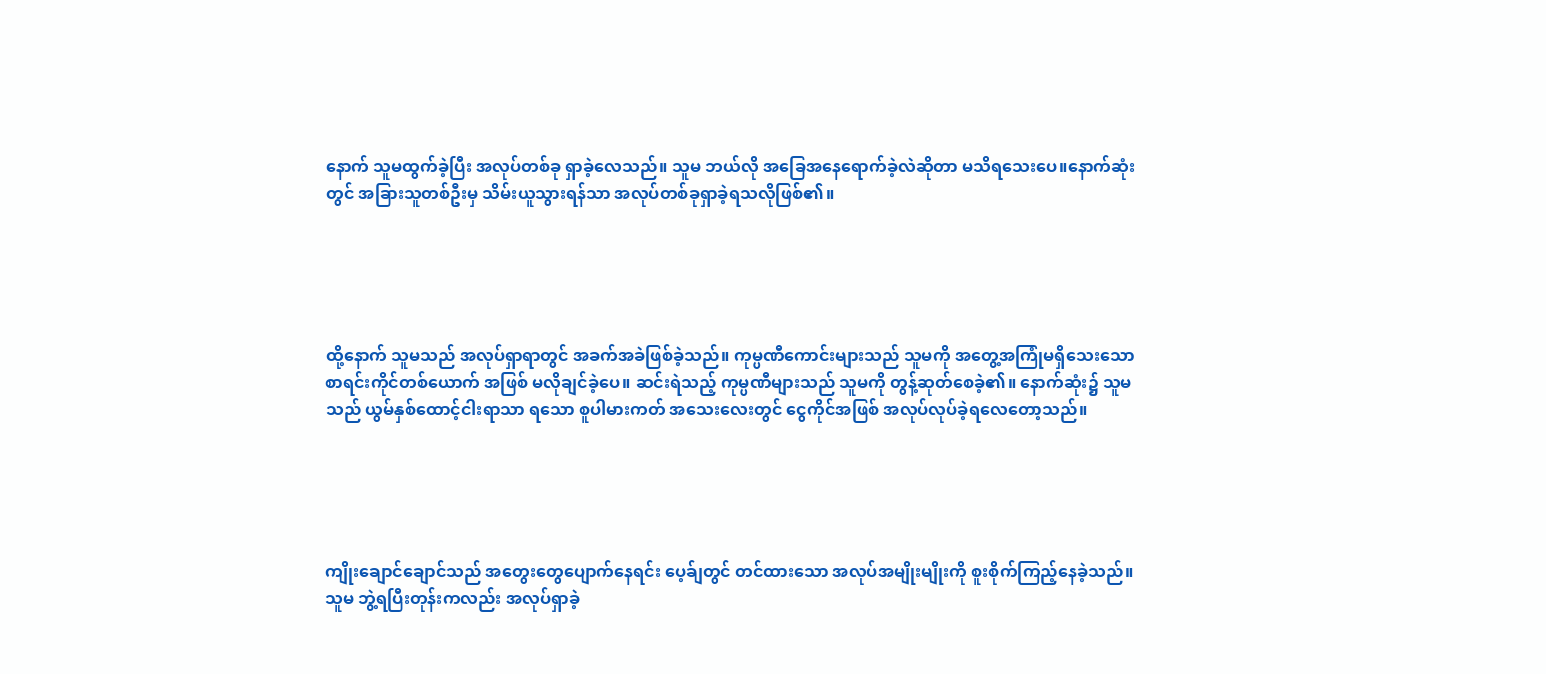နောက် သူမထွက်ခဲ့ပြီး အလုပ်တစ်ခု ရှာခဲ့လေသည်။ သူမ ဘယ်လို အခြေအနေရောက်ခဲ့လဲဆိုတာ မသိရသေးပေ။နောက်ဆုံးတွင် အခြားသူတစ်ဦးမှ သိမ်းယူသွားရန်သာ အလုပ်တစ်ခုရှာခဲ့ရသလိုဖြစ်၏။





ထို့နောက် သူမသည် အလုပ်ရှာရာတွင် အခက်အခဲဖြစ်ခဲ့သည်။ ကုမ္ပဏီကောင်းများသည် သူမကို အတွေ့အကြုံမရှိသေးသော စာရင်းကိုင်တစ်ယောက် အဖြစ် မလိုချင်ခဲ့ပေ။ ဆင်းရဲသည့် ကုမ္ပဏီများသည် သူမကို တွန့်ဆုတ်စေခဲ့၏။ နောက်ဆုံး၌ သူမသည် ယွမ်နှစ်ထောင့်ငါးရာသာ ရသော စူပါမားကတ် အသေးလေးတွင် ငွေကိုင်အဖြစ် အလုပ်လုပ်ခဲ့ရလေတော့သည်။





ကျိုးချောင်ချောင်သည် အတွေးတွေပျောက်နေရင်း ပေ့ခ်ျတွင် တင်ထားသော အလုပ်အမျိုးမျိုးကို စူးစိုက်ကြည့်နေခဲ့သည်။ သူမ ဘွဲ့ရပြီးတုန်းကလည်း အလုပ်ရှာခဲ့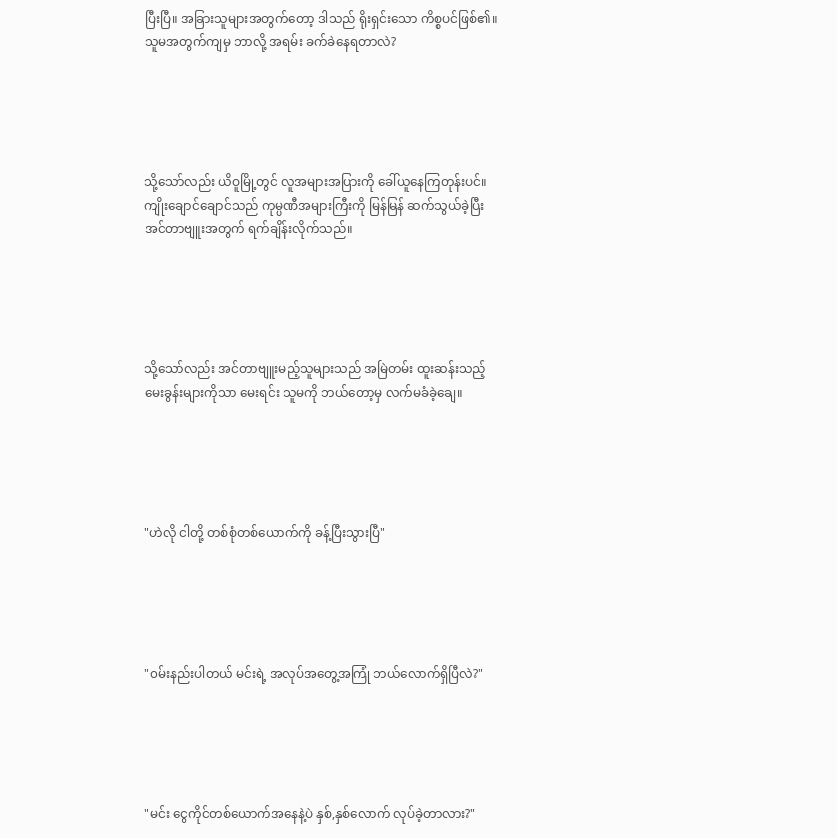ပြီးပြီ။ အခြားသူများအတွက်တော့ ဒါသည် ရိုးရှင်းသော ကိစ္စပင်ဖြစ်၏။ သူမအတွက်ကျမှ ဘာလို့ အရမ်း ခက်ခဲနေရတာလဲ?





သို့သော်လည်း ယိဝူမြို့တွင် လူအများအပြားကို ခေါ်ယူနေကြတုန်းပင်။ ကျိုးချောင်ချောင်သည် ကုမ္ပဏီအများကြီးကို မြန်မြန် ဆက်သွယ်ခဲ့ပြီး အင်တာဗျူးအတွက် ရက်ချိန်းလိုက်သည်။





သို့သော်လည်း အင်တာဗျူးမည့်သူများသည် အမြဲတမ်း ထူးဆန်းသည့် မေးခွန်းများကိုသာ မေးရင်း သူမကို ဘယ်တော့မှ လက်မခံခဲ့ချေ။





"ဟဲလို ငါတို့ တစ်စုံ‌တစ်ယောက်ကို ခန့်ပြီးသွားပြီ"





"၀မ်းနည်းပါတယ် မင်းရဲ့ အလုပ်အတွေ့အကြုံ ဘယ်လောက်ရှိပြီလဲ?"





"မင်း ငွေကိုင်တစ်ယောက်အနေနဲ့ပဲ နှစ်,နှစ်လောက် လုပ်ခဲ့တာလား?"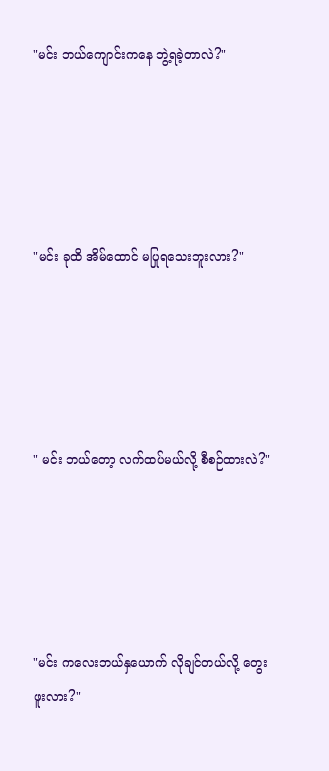"မင်း ဘယ်ကျောင်းကနေ ဘွဲ့ရခဲ့တာလဲ?"





"မင်း ခုထိ အိမ်ထောင် မပြုရသေးဘူးလား?"





" မင်း ဘယ်တော့ လက်ထပ်မယ်လို့ စီစဉ်ထားလဲ?"





"မင်း ကလေးဘယ်နှယောက် လိုချင်တယ်လို့ တွေးဖူးလား?"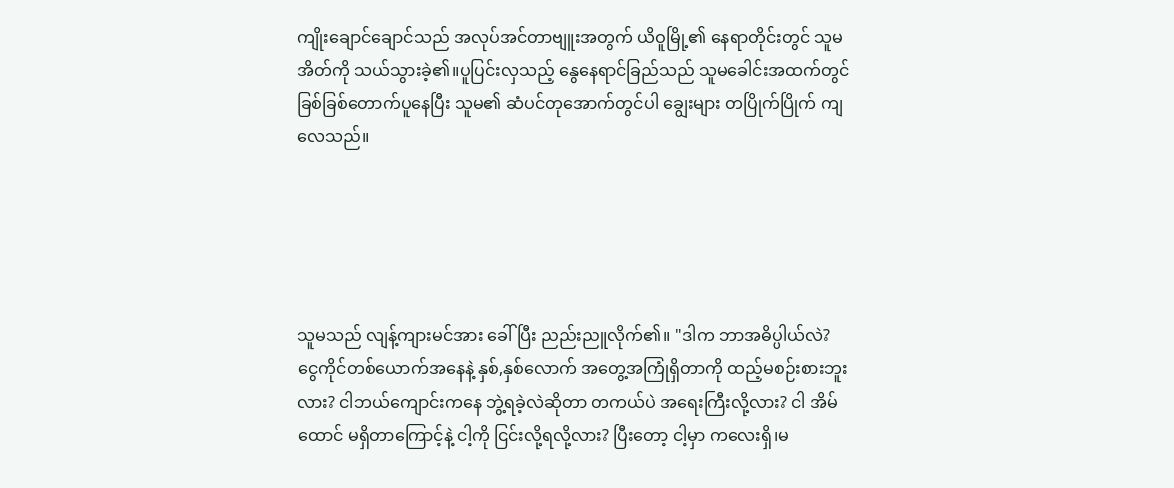ကျိုးချောင်ချောင်သည် အလုပ်အင်တာဗျူးအတွက် ယိဝူမြို့၏ နေရာတိုင်းတွင် သူမအိတ်ကို သယ်သွားခဲ့၏။ပူပြင်းလှသည့် နွေနေရာင်ခြည်သည် သူမခေါင်းအထက်တွင် ခြစ်ခြစ်တောက်ပူနေပြီး သူမ၏ ဆံပင်တုအောက်တွင်ပါ ချွေးများ တပြိုက်ပြိုက် ကျလေသည်။





သူမသည် လျန့်ကျားမင်အား ခေါ်ပြီး ညည်းညူလိုက်၏။ "ဒါက ဘာအဓိပ္ပါယ်လဲ? ငွေကိုင်တစ်ယောက်အနေနဲ့ နှစ်‌,နှစ်လောက် အတွေ့အကြုံရှိတာကို ထည့်မစဉ်းစားဘူးလား? ငါဘယ်ကျောင်းကနေ ဘွဲ့ရခဲ့လဲဆိုတာ တကယ်ပဲ အရေးကြီးလို့လား? ငါ အိမ်ထောင် မရှိတာကြောင့်နဲ့ ငါ့ကို ငြင်းလို့ရလို့လား? ပြီးတော့ ငါ့မှာ ကလေးရှိ၊မ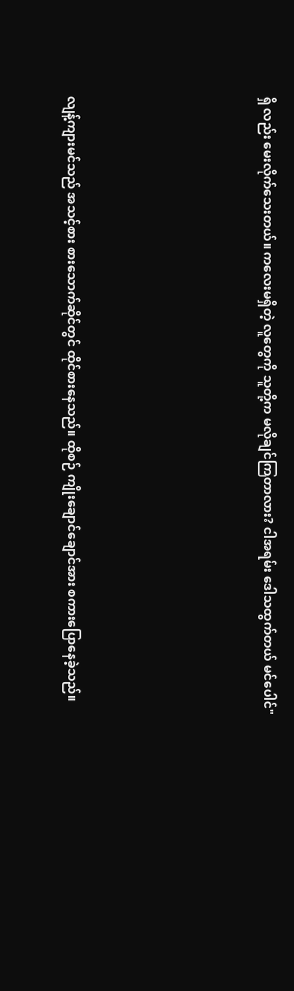ရှိ လည်း မေးလိုက်သေးတယ်။ ကလေးမရှိတဲ့ လူတွေကို သူတို့က မလိုချင်ကြတာလား? ငါအရမ်း ဒေါသထွက်တယ် မင်ပေါင်"





လျန့်ကျားမင်သည် အသင့်စား စားသောက်ဆိုင်တွင် ထိုင်စားနေသည်။ ထိုစဉ် ကျိုးချောင်ချောင်အား စကားပြောနေခဲ့သည်။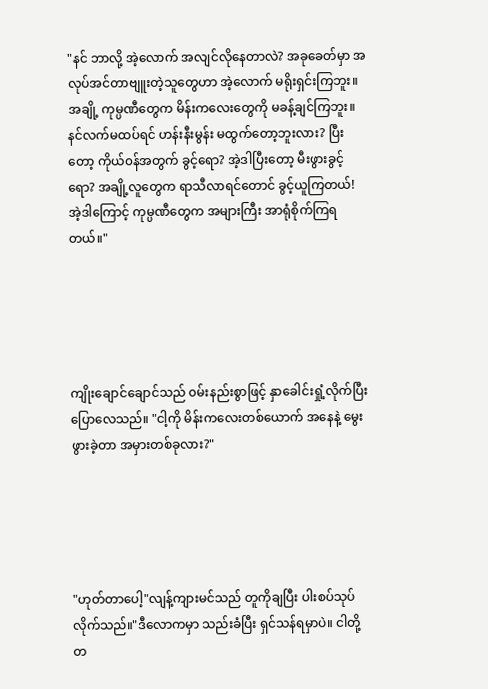"နင် ဘာလို့ အဲ့လောက် အလျင်လိုနေတာလဲ? အခုခေတ်မှာ အလုပ်အင်တာဗျူးတဲ့သူတွေဟာ အဲ့လောက် မရိုးရှင်းကြဘူး။ အချို့ ကုမ္ပဏီတွေက မိန်းကလေးတွေကို မခန့်ချင်ကြဘူး။ နင်လက်မထပ်ရင် ဟန်းနီးမွန်း မထွက်တော့ဘူးလား? ပြီးတော့ ကိုယ်၀န်အတွက် ခွင့်ရော? အဲ့ဒါပြီးတော့ မီးဖွားခွင့်ရော? အချို့လူတွေက ရာသီလာရင်တောင် ခွင့်ယူကြတယ်! အဲ့ဒါကြောင့် ကုမ္ပဏီတွေက အများကြီး အာရုံစိုက်ကြရတယ်။"





ကျိုးချောင်ချောင်သည် ၀မ်းနည်းစွာဖြင့် နှာခေါင်းရှုံ့လိုက်ပြီး ပြောလေသည်။ "ငါ့ကို မိန်းကလေးတစ်ယောက် အနေနဲ့ မွေးဖွားခဲ့တာ အမှားတစ်ခုလား?"





"ဟုတ်တာပေါ့"လျန့်ကျားမင်သည် တူကိုချပြီး ပါးစပ်သုပ်လိုက်သည်။"ဒီလောကမှာ သည်းခံပြီး ရှင်သန်ရမှာပဲ။ ငါတို့ တ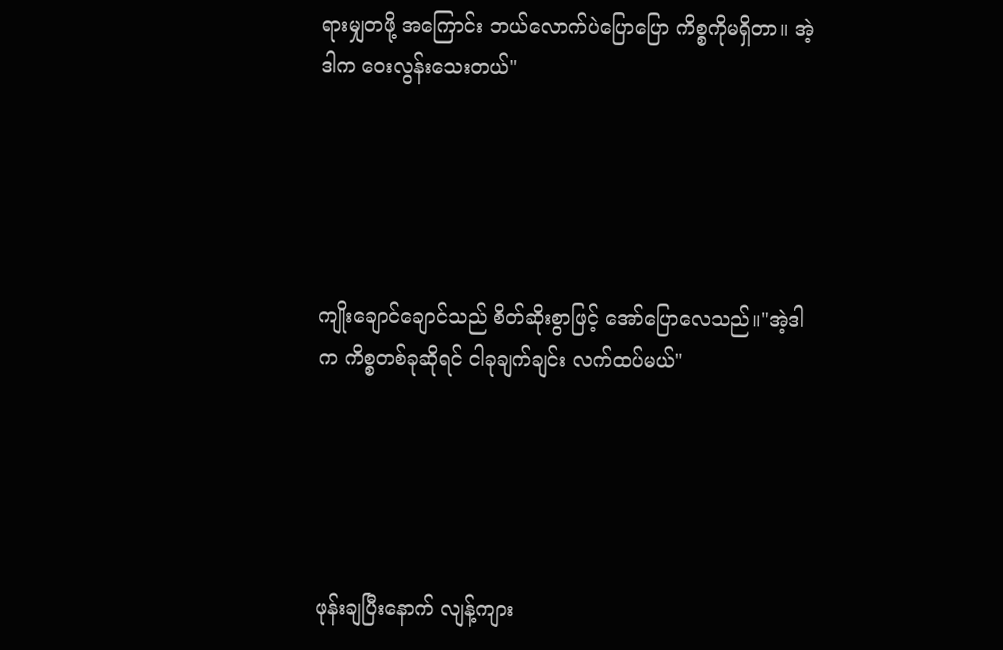ရားမျှတဖို့ အကြောင်း ဘယ်လောက်ပဲပြောပြော ကိစ္စကိုမရှိတာ။ အဲ့ဒါက ဝေးလွန်းသေးတယ်"





ကျိုးချောင်ချောင်သည် စိတ်ဆိုးစွာဖြင့် အော်ပြောလေသည်။"အဲ့ဒါက ကိစ္စတစ်ခုဆိုရင် ငါခုချက်ချင်း လက်ထပ်မယ်"





ဖုန်းချပြီးနောက် လျန့်ကျား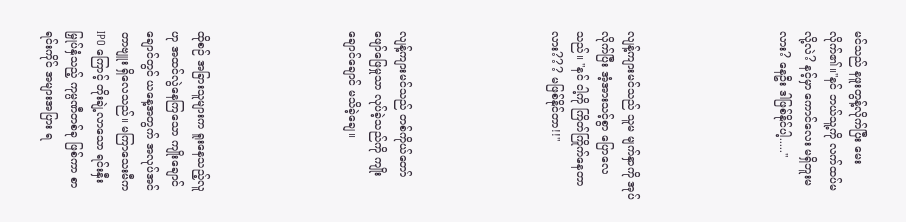မင်သည် နဖူးတွန့်လိုက်ပြီး မေးလိုက်၏။"နင် ဘယ်သူ့ကို လက်ထပ်မလို့လဲ? နင့်မှာ ကောင်လေး မရှိဘူးမလား? နေဦး ဒါဖြစ်နိုင်ပါ့....."





လျန့်ကျားမင်သည် သူမ မျက်နှာကို အုပ်လိုက်ပြီး အံ့အားသင့်စွာ ပြောလေသည်။ "နင် ငါ့ကို ကြိတ်ကြိုက်နေတာလား??? မဖြစ်နိုင်တာ!!"





လျန့်ကျားမင်သည် တစ်ကိုယ်တော် ဖျော်ဖြေမှုသာ လုပ်ခဲ့သည်ကို ကျိုးချောင်ချောင် မသိခဲ့ချေ။





ထိုစဉ် အခြားသူများက ရူးနေသည့်လူဟု အထင်လွဲနေကြသော ကျိုးချောင်ချောင်တွင် ယနေ့အတွက် အလုပ်အင်တာဗျူး ရှိလေသည်။ မကြာသေးမီက IPO ကြောင့် တိုးချဲ့လာသော ရင်းနှီးမြှုပ်နှံသည့် ကုမ္ပဏီတစ်ခု ဖြစ်ကာ စာရင်းကိုင် အများအပြား ရ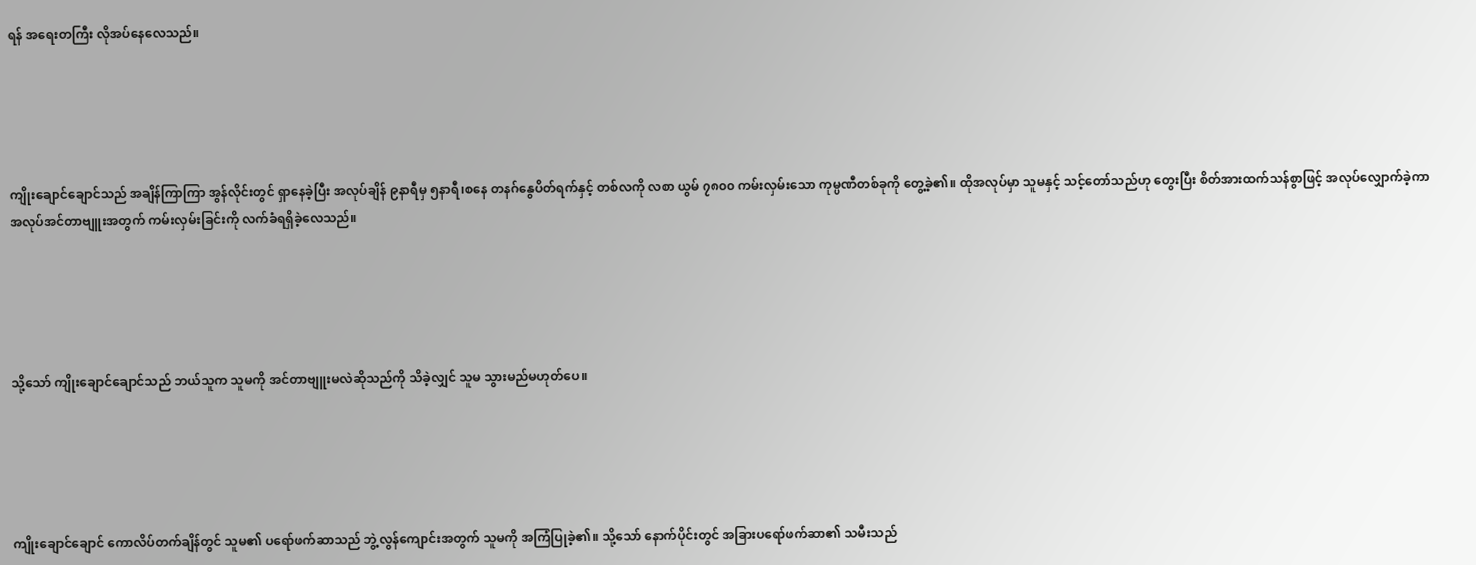ရန် အရေးတကြီး လိုအပ်နေလေသည်။





ကျိုးချောင်ချောင်သည် အချိန်ကြာကြာ အွန်လိုင်းတွင် ရှာနေခဲ့ပြီး အလုပ်ချိန် ၉နာရီမှ ၅နာရီ၊စနေ ‌တနဂ်‌နွေပိတ်ရက်နှင့် တစ်လကို လစာ ယွမ် ၇၈၀၀ ကမ်းလှမ်းသော ကုမ္ပဏီတစ်ခုကို တွေ့ခဲ့၏။ ထိုအလုပ်မှာ သူမနှင့် သင့်တော်သည်ဟု တွေးပြီး စိတ်အားထက်သန်စွာဖြင့် အလုပ်လျှောက်ခဲ့ကာ အလုပ်အင်တာဗျူးအတွက် ကမ်းလှမ်းခြင်းကို လက်ခံရရှိခဲ့လေသည်။





သို့သော် ကျိုးချောင်ချောင်သည် ဘယ်သူက သူမကို အင်တာဗျူးမလဲဆိုသည်ကို သိခဲ့လျှင် သူမ သွားမည်မဟုတ်ပေ။





ကျိုးချောင်ချောင် ကောလိပ်တက်ချိန်တွင် သူမ၏ ပရော်ဖက်ဆာသည် ဘွဲ့လွန်ကျောင်းအတွက် သူမကို အကြံပြုခဲ့၏။ သို့သော် နောက်ပိုင်းတွင် အခြားပရော်ဖက်ဆာ၏ သမီးသည်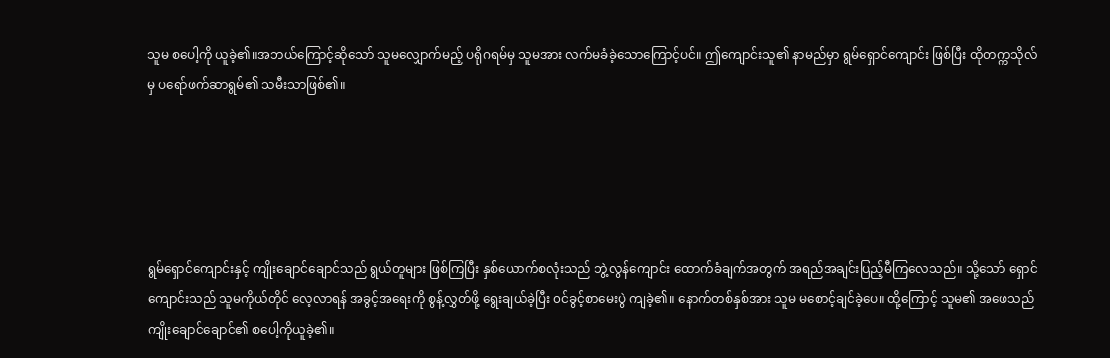သူမ စပေါ့ကို ယူခဲ့၏။အဘယ်ကြောင့်ဆိုသော် သူမလျှောက်မည့် ပရိုဂရမ်မှ သူမအား လက်မခံခဲ့သောကြောင့်ပင်။ ဤကျောင်းသူ၏ နာမည်မှာ ရွမ်ရှောင်ကျောင်း ဖြစ်ပြီး ထိုတက္ကသိုလ်မှ ပရော်ဖက်ဆာရွမ်၏ သမီးသာဖြစ်၏။





ရွမ်ရှောင်ကျောင်းနှင့် ကျိုးချောင်ချောင်သည် ရွယ်တူများ ဖြစ်ကြပြီး နှစ်ယောက်စလုံးသည် ဘွဲ့လွန်ကျောင်း ထောက်ခံချက်အတွက် အရည်အချင်းပြည့်မီကြလေသည်။ သို့သော် ရှောင်ကျောင်းသည် သူမကိုယ်တိုင် လေ့လာရန် အခွင့်အရေးကို စွန့်လွှတ်ဖို့ ရွေးချယ်ခဲ့ပြီး ၀င်ခွင့်စာမေးပွဲ ကျခဲ့၏။‌ နောက်တစ်နှစ်အား သူမ မစောင့်ချင်ခဲ့ပေ။ ထို့ကြောင့် သူမ၏ အဖေသည် ကျိုးချောင်ချောင်၏ စပေါ့ကိုယူခဲ့၏။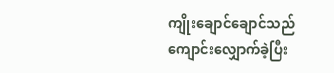ကျိုးချောင်ချောင်သည် ကျောင်းလျှောက်ခဲ့ပြီး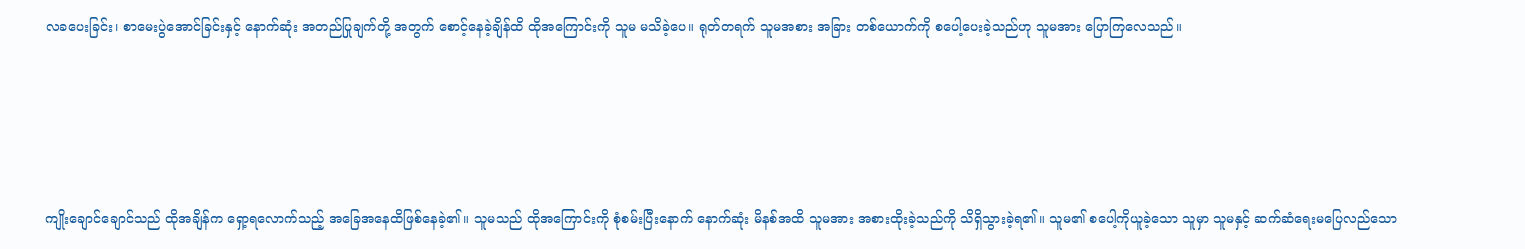လခပေးခြင်း၊ စာမေးပွဲအောင်ခြင်းနှင့် နောက်ဆုံး အတည်ပြုချက်တို့ အတွက် စောင့်နေခဲ့ချိန်ထိ ထိုအကြောင်းကို သူမ မသိခဲ့ပေ။ ရုတ်တရက် သူမအစား အခြား တစ်ယောက်ကို စပေါ့ပေးခဲ့သည်ဟု သူမအား ပြောကြလေသည်။





ကျိုးချောင်ချောင်သည် ထိုအချိန်က ရှော့ရလောက်သည့် အခြေအ‌နေထိဖြစ်နေခဲ့၏။ သူမသည် ထိုအကြောင်းကို စုံစမ်းပြီးနောက် နောက်ဆုံး မိနစ်အထိ သူမအား အစားထိုးခဲ့သည်ကို သိရှိသွားခဲ့ရ၏။ သူမ၏ စပေါ့ကိုယူခဲ့သော သူမှာ သူမနှင့် ဆက်ဆံရေးမပြေလည်သော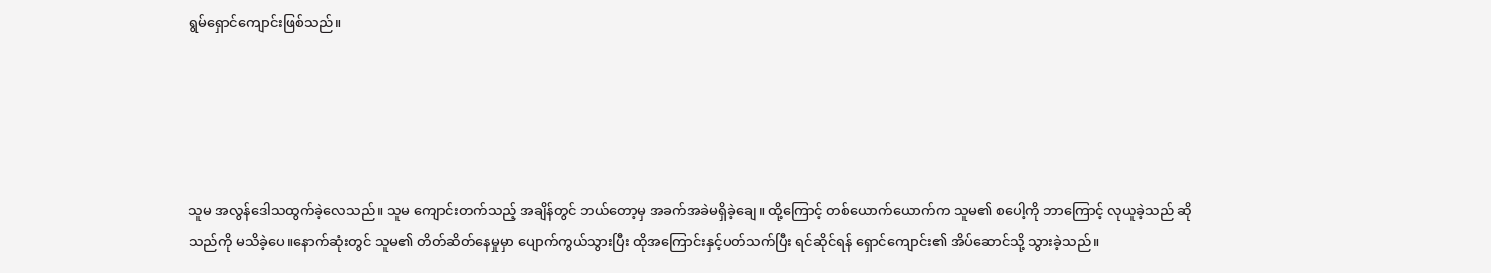ရွမ်ရှောင်ကျောင်းဖြစ်သည်။





သူမ အလွန်ဒေါသထွက်ခဲ့လေသည်။ သူမ ကျောင်းတက်သည့် အချိန်တွင် ဘယ်တော့မှ အခက်အခဲမရှိခဲ့ချေ။ ထို့ကြောင့် တစ်ယောက်ယောက်က သူမ၏ စပေါ့ကို ဘာကြောင့် လုယူခဲ့သည် ဆိုသည်ကို မသိခဲ့ပေ။နောက်ဆုံးတွင် သူမ၏ တိတ်ဆိတ်နေမှုမှာ ပျောက်ကွယ်သွားပြီး ထိုအကြောင်းနှင့်ပတ်သက်ပြီး ရင်ဆိုင်ရန် ရှောင်ကျောင်း၏ အိပ်ဆောင်သို့ သွားခဲ့သည်။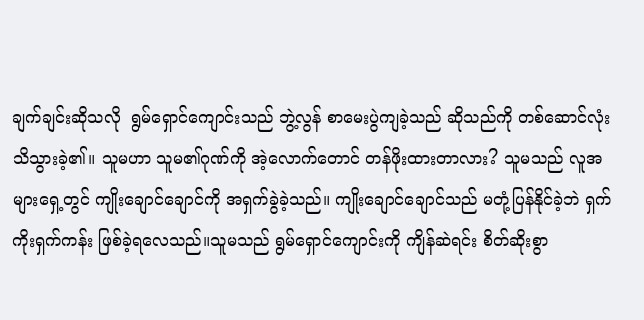ချက်ချင်းဆိုသလို  ရွမ်ရှောင်ကျောင်းသည် ဘွဲ့လွန် စာမေးပွဲကျခဲ့သည် ဆိုသည်ကို တစ်ဆောင်လုံး သိသွားခဲ့၏။ သူမဟာ သူမ၏ဂုဏ်ကို အဲ့လောက်တောင် တန်ဖိုးထားတာလား? သူမသည် လူအများရှေ့တွင် ကျိုးချောင်ချောင်ကို အရှက်ခွဲခဲ့သည်။ ကျိုးချောင်ချောင်သည် မတုံ့ပြန်နိုင်ခဲ့ဘဲ ရှက်ကိုးရှက်ကန်း ဖြစ်ခဲ့ရလေသည်။သူမသည် ရွမ်ရှောင်ကျောင်းကို ကျိန်ဆဲရင်း စိတ်ဆိုးစွာ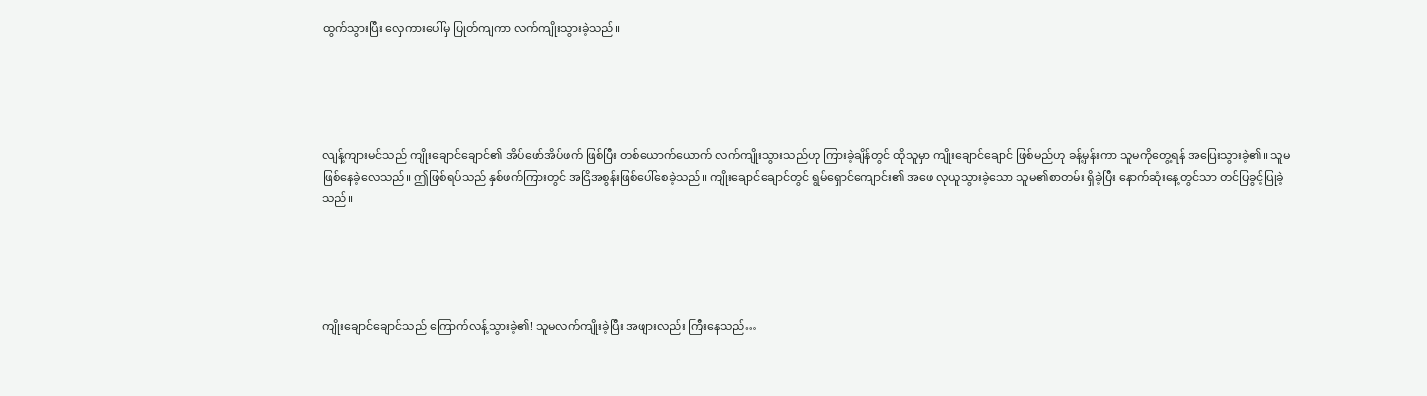ထွက်သွားပြီး လှေကားပေါ်မှ ပြုတ်ကျကာ လက်ကျိုးသွားခဲ့သည်။





လျန့်ကျားမင်သည် ကျိုးချောင်ချောင်၏ အိပ်ဖော်အိပ်ဖက် ဖြစ်ပြီး တစ်ယောက်ယောက် လက်ကျိုးသွားသည်ဟု ကြားခဲ့ချိန်တွင် ထိုသူမှာ ကျိုးချောင်ချောင် ဖြစ်မည်ဟု ခန့်မှန်းကာ သူမကိုတွေ့ရန် အပြေးသွားခဲ့၏။ သူမ ဖြစ်နေခဲ့လေသည်။ ဤဖြစ်ရပ်သည် နှစ်ဖက်ကြားတွင် အငြိအစွန်းဖြစ်ပေါ်စေခဲ့သည်။ ကျိုးချောင်ချောင်တွင် ရွမ်ရှောင်ကျောင်း၏ အဖေ လုယူသွားခဲ့သော သူမ၏စာတမ်း ရှိခဲ့ပြီး နောက်ဆုံးနေ့တွင်သာ တင်ပြခွင့်ပြုခဲ့သည်။





ကျိုးချောင်ချောင်သည် ကြောက်လန့်သွားခဲ့၏! သူမလက်ကျိုးခဲ့ပြီး အဖျားလည်း ကြီးနေသည်…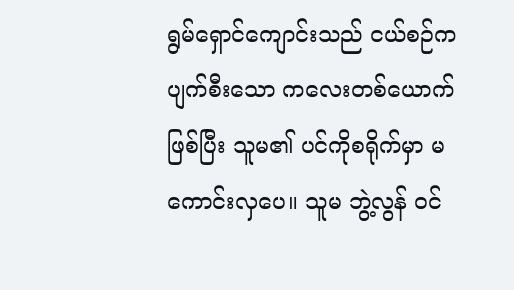ရွမ်ရှောင်ကျောင်းသည် ငယ်စဉ်က ပျက်စီးသော ကလေးတစ်ယောက် ဖြစ်ပြီး သူမ၏ ပင်ကိုစရိုက်မှာ မကောင်းလှပေ။ သူမ ဘွဲ့လွန် ၀င်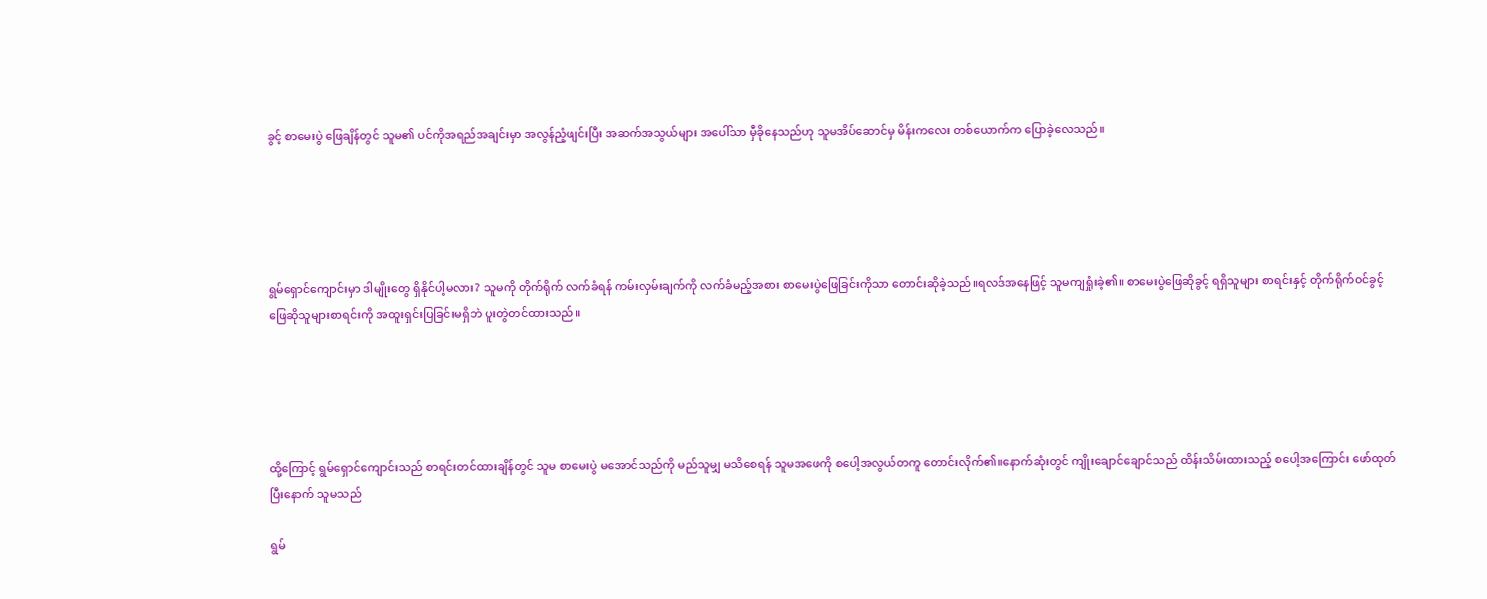ခွင့် စာမေးပွဲ ဖြေချိန်တွင် သူမ၏ ပင်ကိုအရည်အချင်းမှာ အလွန်ညံ့ဖျင်းပြီး အဆက်အသွယ်များ အပေါ်သာ မှီခိုနေသည်ဟု သူမအိပ်ဆောင်မှ မိန်းကလေး တစ်ယောက်က ပြောခဲ့လေသည်။





ရွမ်ရှောင်ကျောင်းမှာ ဒါမျိုးတွေ ရှိနိုင်ပါ့မလား? သူမကို တိုက်ရိုက် လက်ခံရန် ကမ်းလှမ်းချက်ကို လက်ခံမည့်အစား စာမေးပွဲဖြေခြင်းကိုသာ တောင်းဆိုခဲ့သည်။ရလဒ်အနေဖြင့် သူမကျရှုံးခဲ့၏။ စာမေးပွဲဖြေဆိုခွင့် ရရှိသူများ စာရင်းနှင့် တိုက်ရိုက်ဝင်ခွင့် ဖြေဆိုသူများစာရင်းကို အထူးရှင်းပြခြင်းမရှိဘဲ ပူးတွဲတင်ထားသည်။





ထို့ကြောင့် ရွမ်ရှောင်ကျောင်းသည် စာရင်းတင်ထားချိန်တွင် သူမ စာမေးပွဲ မအောင်သည်ကို မည်သူမျှ မသိစေရန် သူမအဖေကို စပေါ့အလွယ်တကူ တောင်းလိုက်၏။နောက်ဆုံးတွင် ကျိုးချောင်ချောင်သည် ထိန်းသိမ်းထားသည့် စပေါ့အကြောင်း ဖော်ထုတ်ပြီးနောက် သူမသည်

ရွမ်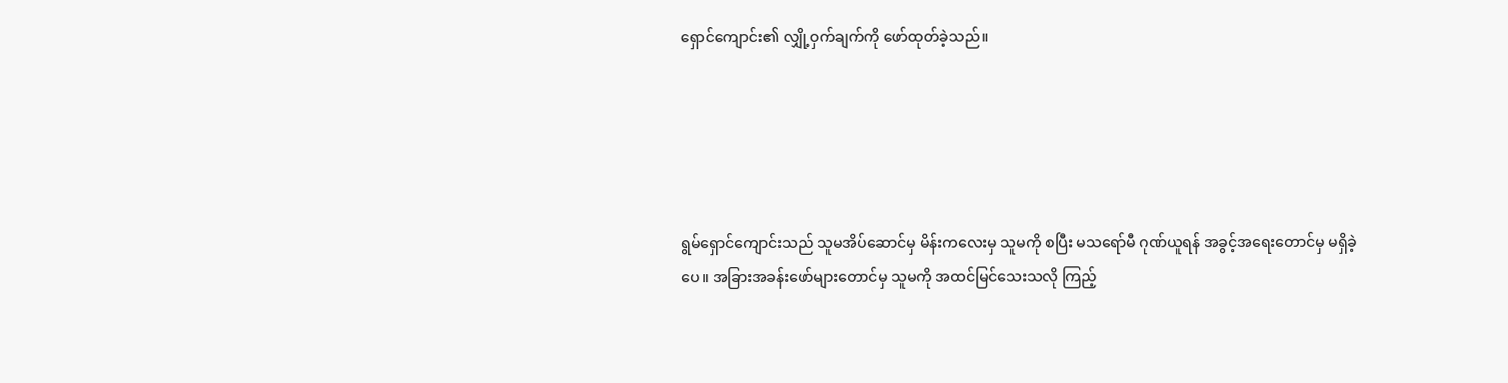ရှောင်ကျောင်း၏ လျှို့ဝှက်ချက်ကို ဖော်ထုတ်ခဲ့သည်။





ရွမ်ရှောင်ကျောင်းသည် သူမအိပ်ဆောင်မှ မိန်းကလေးမှ သူမကို စပြီး မသရော်မီ ဂုဏ်ယူရန် အခွင့်အရေးတောင်မှ မရှိခဲ့ပေ။ အခြားအခန်းဖော်များတောင်မှ သူမကို အထင်မြင်သေးသလို ကြည့်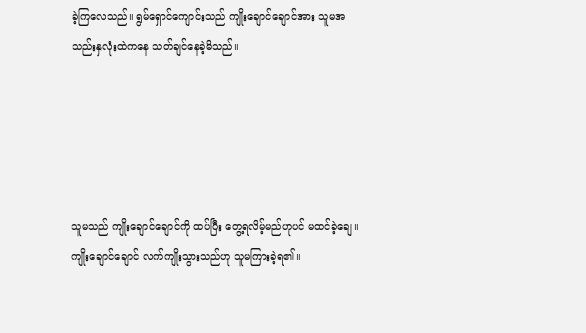ခဲ့ကြလေသည်။ ရွမ်ရှောင်ကျောင်းသည် ကျိုးချောင်ချောင်အား သူမအသည်းနှလုံးထဲကနေ သတ်ချင်နေခဲ့မိသည်။





သူမသည် ကျိုးချောင်ချောင်ကို ထပ်ပြီး တွေ့ရလိမ့်မည်ဟုပင် မထင်ခဲ့ချေ။ ကျိုးချောင်ချောင် လက်ကျိုးသွားသည်ဟု သူမကြားခဲ့ရ၏။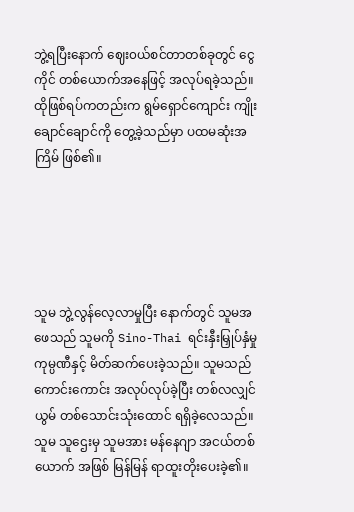ဘွဲ့ရပြီးနောက် ဈေး၀ယ်စင်တာတစ်ခုတွင် ငွေကိုင် တစ်ယောက်အနေဖြင့် အလုပ်ရခဲ့သည်။ ထိုဖြစ်ရပ်ကတည်းက ရွမ်ရှောင်ကျောင်း ကျိုးချောင်ချောင်ကို တွေ့ခဲ့သည်မှာ ပထမဆုံးအကြိမ် ဖြစ်၏။





သူမ ဘွဲ့လွန်လေ့လာမှုပြီး နောက်တွင် သူမအဖေသည် သူမကို Sino-Thai ရင်းနှီးမြှုပ်နှံမှု ကုမ္ပဏီနှင့် မိတ်ဆက်ပေးခဲ့သည်။ သူမသည် ကောင်းကောင်း အလုပ်လုပ်ခဲ့ပြီး တစ်လလျှင် ယွမ် တစ်သောင်းသုံးထောင် ရရှိခဲ့လေသည်။ သူမ သူဌေးမှ သူမအား မန်နေဂျာ အငယ်တစ်ယောက် အဖြစ် မြန်မြန် ရာထူးတိုးပေးခဲ့၏။‌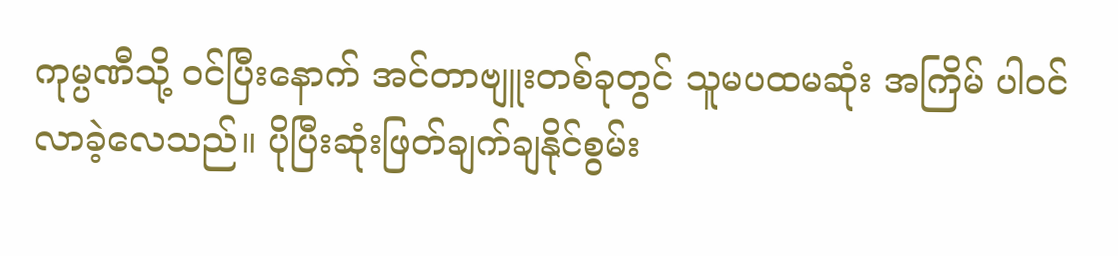ကုမ္ပဏီသို့ ၀င်ပြီးနောက် အင်တာဗျူးတစ်ခုတွင် သူမပထမဆုံး အကြိမ် ပါ၀င်လာခဲ့လေသည်။ ပိုပြီးဆုံးဖြတ်ချက်ချနိုင်စွမ်း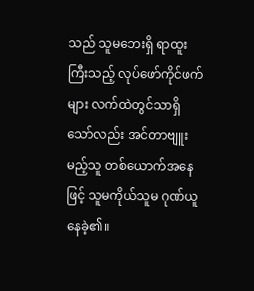သည် သူမဘေးရှိ ရာထူးကြီးသည့် လုပ်ဖော်ကိုင်ဖက်များ လက်ထဲတွင်သာရှိသော်လည်း အင်တာဗျူးမည့်သူ တစ်ယောက်အနေဖြင့် သူမကိုယ်သူမ ဂုဏ်ယူနေခဲ့၏။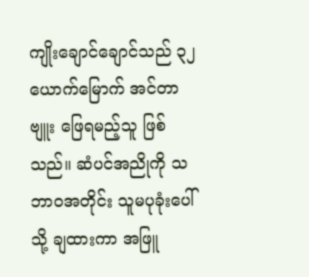ကျိုးချောင်ချောင်သည် ၃၂ယောက်မြောက် အင်တာဗျူး ဖြေရမည့်သူ ဖြစ်သည်။ ဆံပင်အညိုကို သဘာ၀အတိုင်း သူမပုခုံးပေါ်သို့ ချထားကာ အဖြူ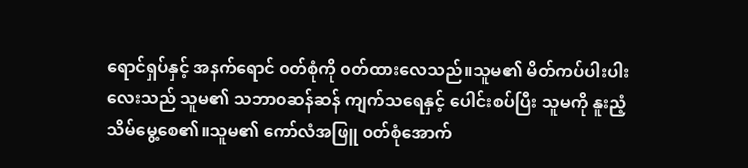ရောင်ရှပ်နှင့် အနက်ရောင် ၀တ်စုံကို ၀တ်ထားလေသည်။သူမ၏ မိတ်ကပ်ပါးပါးလေးသည် သူမ၏ သဘာ၀ဆန်ဆန် ကျက်သရေနှင့် ပေါင်းစပ်ပြီး သူမကို နူးညံ့သိမ်မွေ့စေ၏။သူမ၏ ကော်လံအဖြူ ၀တ်စုံအောက်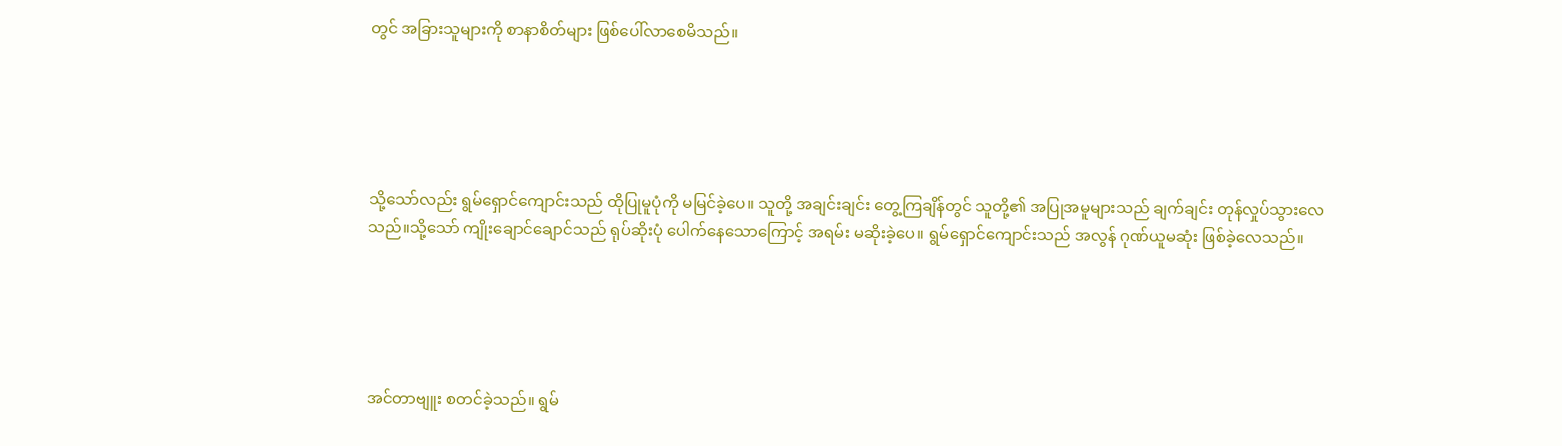တွင် အခြားသူများကို စာနာစိတ်များ ဖြစ်ပေါ်လာစေမိသည်။





သို့သော်လည်း ရွမ်ရှောင်ကျောင်းသည် ထိုပြုမူပုံကို မမြင်ခဲ့ပေ။ သူတို့ အချင်းချင်း တွေ့ကြချိန်တွင် သူတို့၏ အပြုအမူများသည် ချက်ချင်း တုန်လှုပ်သွားလေသည်။သို့သော် ကျိုးချောင်ချောင်သည် ရုပ်ဆိုးပုံ ပေါက်နေသောကြောင့် အရမ်း မဆိုးခဲ့ပေ။ ရွမ်ရှောင်ကျောင်းသည် အလွန် ဂုဏ်ယူမဆုံး ဖြစ်ခဲ့လေသည်။





အင်တာဗျူး စတင်ခဲ့သည်။ ရွမ်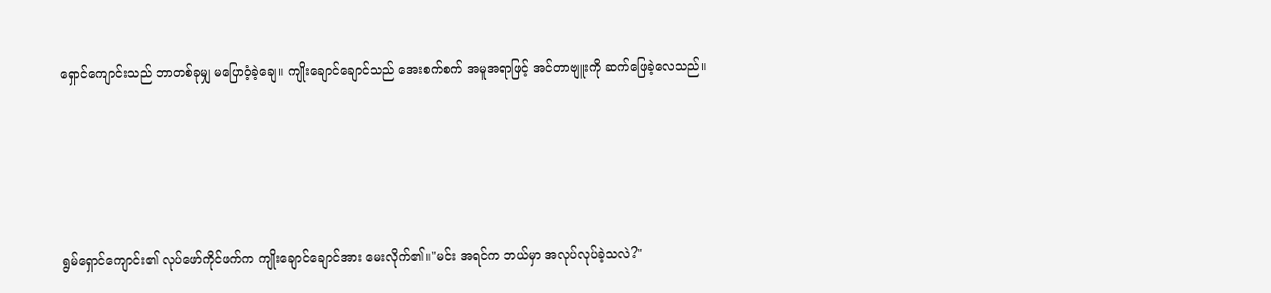ရှောင်‌ကျောင်းသည် ဘာတစ်ခုမျှ မပြောဝံ့ခဲ့ချေ။ ကျိုးချောင်ချောင်သည် အေးစက်စက် အမူအရာဖြင့် အင်တာဗျူးကို ဆက်ဖြေခဲ့လေသည်။





ရွမ်ရှောင်ကျောင်း၏ လုပ်ဖော်ကိုင်ဖက်က ကျိုးချောင်ချောင်အား မေးလိုက်၏။"မင်း အရင်က ဘယ်မှာ အလုပ်လုပ်ခဲ့သလဲ?"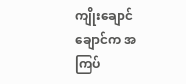ကျိုးချောင်ချောင်က အကြပ်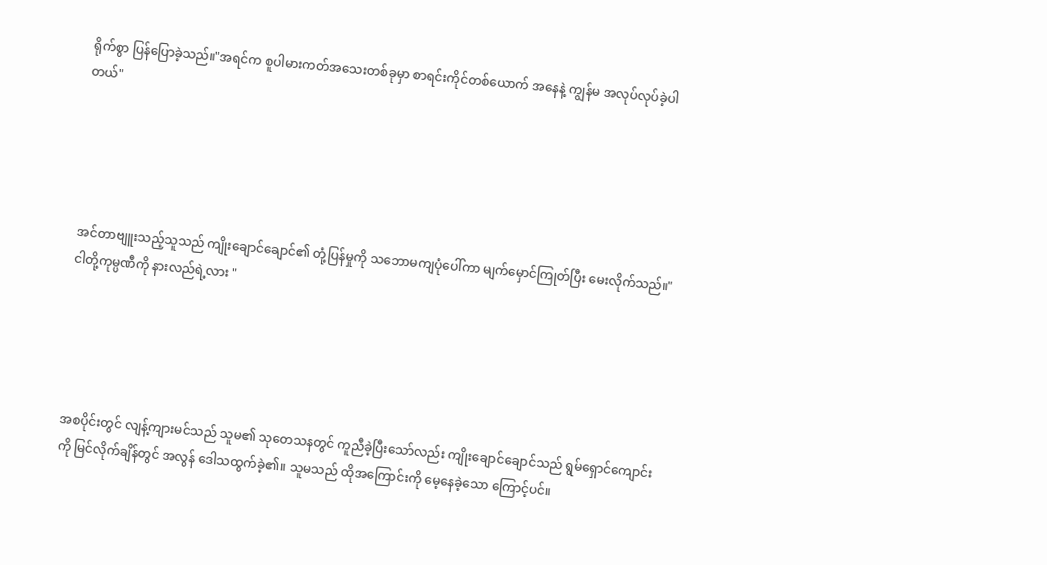ရိုက်စွာ ပြန်ပြောခဲ့သည်။"အရင်က စူပါမားကတ်အသေးတစ်ခုမှာ စာရင်းကိုင်တစ်ယောက် အနေနဲ့ ကျွန်မ အလုပ်လုပ်ခဲ့ပါတယ်"





အင်တာဗျူးသည့်သူသည် ကျိုးချောင်ချောင်၏ တုံ့ပြန်မှုကို သဘောမကျပုံပေါ်ကာ မျက်မှောင်ကြုတ်ပြီး မေးလိုက်သည်။"ငါတို့ကုမ္ပဏီကို နားလည်ရဲ့လား "





အစပိုင်းတွင် လျန့်ကျားမင်သည် သူမ၏ သုတေသနတွင် ကူညီခဲ့ပြီးသော်လည်း ကျိုးချောင်ချောင်သည် ရွမ်ရှောင်ကျောင်းကို မြင်လိုက်ချိန်တွင် အလွန် ဒေါသထွက်ခဲ့၏။ သူမသည် ထိုအကြောင်းကို မေ့နေခဲ့သော ကြောင့်ပင်။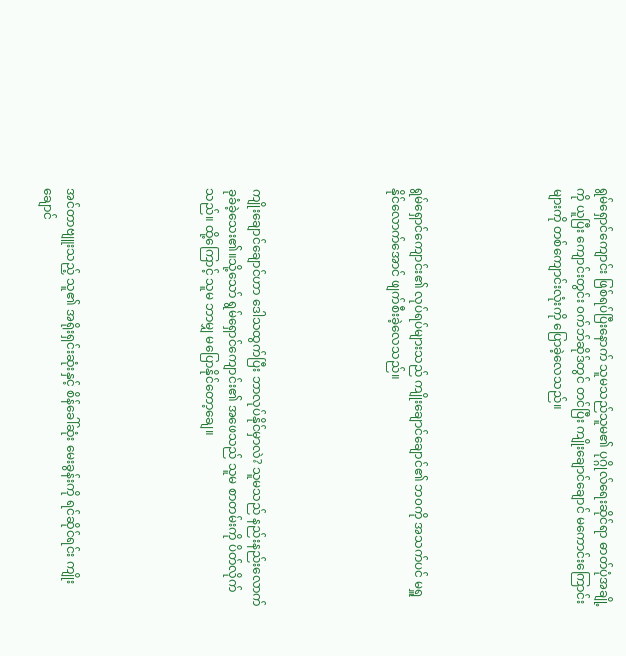ရွမ်ရှောင်ကျောင်း ဖြစ်ရပ်ပြီးနောက် သူမသည်သူမ၏ ပုဂ္ဂိုလ်ရေးဆိုင်ရာ ဓာတ်ပုံအချို့ကို ယူပြီး ကျောင်းတွင်း ၀က်ဘ်ဆိုဒ်တွင် တင်ပြီး ကျိုးချောင်ချောင် မကောင်းကြောင်းများကို တစ်ကျောင်းလုံးကို ပြောခဲ့လေသည်။





ရွမ်ရှောင်ကျောင်း၏ လုပ်ရပ်များသည် ကျိုးချောင်ချောင်၏ ဘ၀ကို အသက်ပင် မရှူနိုင်လောက်အောင် ဖျက်စီးခဲ့လေသည်။





ကျိုးချောင်ချောင်ဟာ ဒေါသထွက်ပြီး ဘာလုပ်နိုင်မှာလဲ? သူမသည် နည်းနည်းလောက် ခုခံခဲ့သေး၏။သို့သော် ရွမ်ရှောင်ကျောင်း၏ အဖေသည် သူမ စာတမ်းကို ပိတ်လိုက်သည်။ ထို့ကြောင့် သူမ ဘာမျှ မပြောနိုင်တော့ချေ။





အင်တာဗျူးသည့် သူ၏ အရိုးရှင်းဆုံးနှင့် စိန်ခေါ်ဆုံး မေးခွန်းကို ရင်ဆိုင်ရင်း ကျိုးချောင်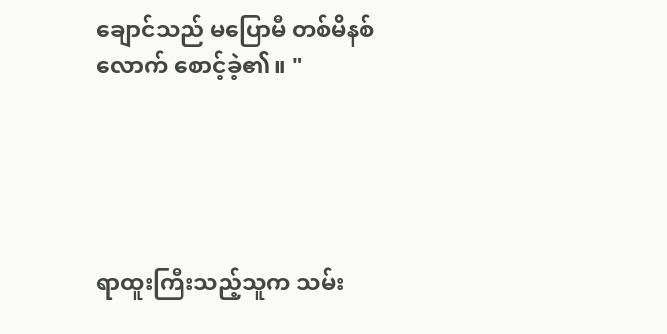ချောင်သည် မပြောမီ တစ်မိနစ်လောက် စောင့်ခဲ့၏။ "





ရာထူးကြီးသည့်သူက သမ်း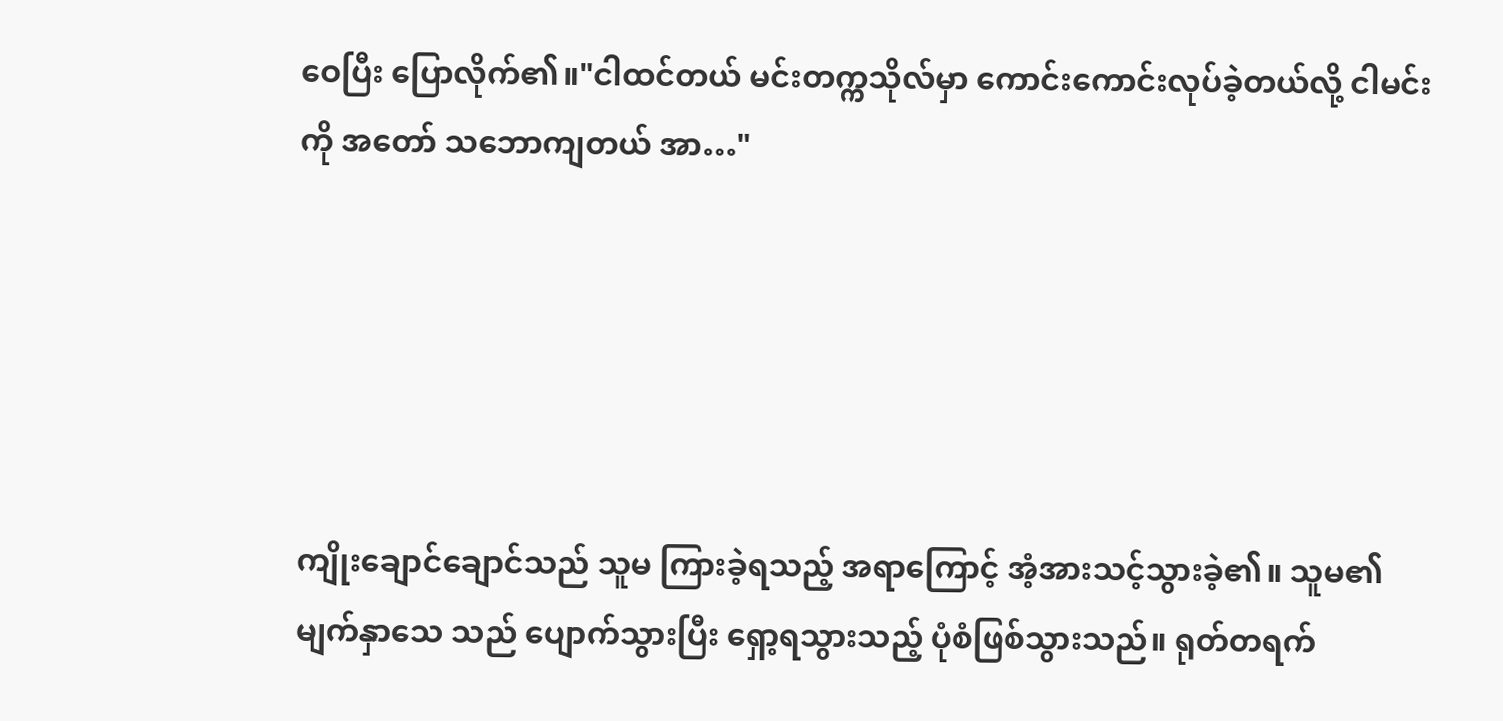ဝေပြီး ပြောလိုက်၏။"ငါထင်တယ် မင်းတက္ကသိုလ်မှာ ကောင်းကောင်းလုပ်ခဲ့တယ်လို့ ငါမင်းကို အတော် သဘောကျတယ် အာ…"





ကျိုးချောင်ချောင်သည် သူမ ကြားခဲ့ရသည့် အရာကြောင့် အံ့အားသင့်သွားခဲ့၏။ သူမ၏ မျက်နှာသေ သည် ပျောက်သွားပြီး ရှော့ရသွားသည့် ပုံစံဖြစ်သွားသည်။ ရုတ်တရက်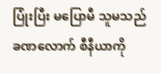ပြုံးပြီး မပြောမီ သူမသည် ခဏလောက် စီနီယာကို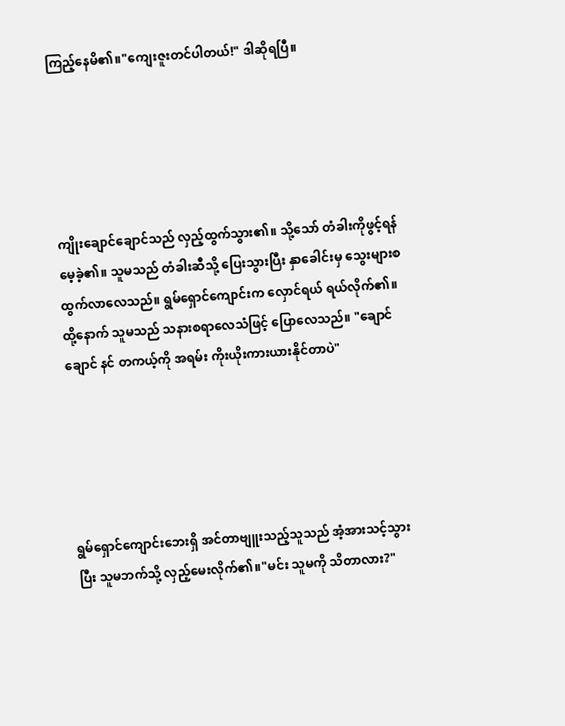ကြည့်နေမိ၏။"ကျေးဇူးတင်ပါတယ်!" ဒါဆိုရပြီ။





ကျိုးချောင်ချောင်သည် လှည့်ထွက်သွား၏။ သို့သော် တံခါးကိုဖွင့်ရန် မေ့ခဲ့၏။ သူမသည် တံခါးဆီသို့ ပြေးသွားပြီး နှာခေါင်းမှ သွေးများစထွက်လာလေသည်။ ရွမ်ရှောင်ကျောင်းက လှောင်ရယ် ရယ်လိုက်၏။ ထို့နောက် သူမသည် သနားစရာလေသံဖြင့် ပြောလေသည်။ "ချောင်ချောင် နင် တကယ့်ကို အရမ်း ကိုးယိုးကားယားနိုင်တာပဲ"





ရွမ်ရှောင်ကျောင်းဘေးရှိ အင်တာဗျူးသည့်သူသည် အံ့အားသင့်သွားပြီး သူမဘက်သို့ လှည့်မေးလိုက်၏။"မင်း သူမကို သိတာလား?"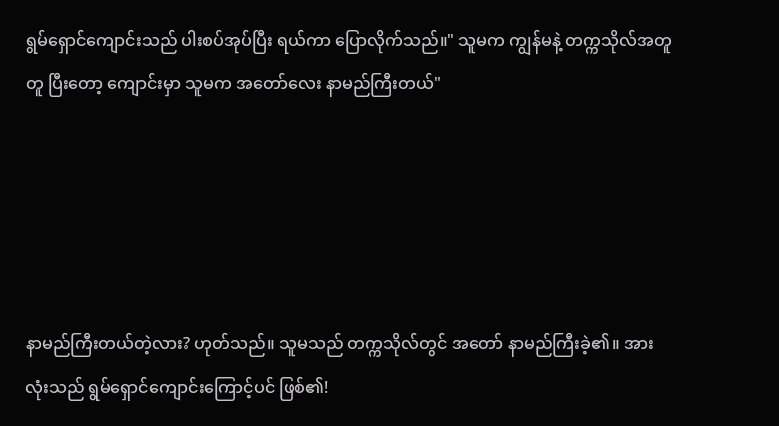ရွမ်ရှောင်ကျောင်းသည် ပါးစပ်အုပ်ပြီး ရယ်ကာ ပြောလိုက်သည်။" သူမက ကျွန်မနဲ့ တက္ကသိုလ်အတူတူ ပြီးတော့ ကျောင်းမှာ သူမက အတော်လေး နာမည်ကြီးတယ်"





နာမည်ကြီးတယ်တဲ့လား? ဟုတ်သည်။ သူမသည် တက္ကသိုလ်တွင် အတော် နာမည်ကြီးခဲ့၏။ အားလုံးသည် ရွမ်ရှောင်ကျောင်းကြောင့်ပင် ဖြစ်၏!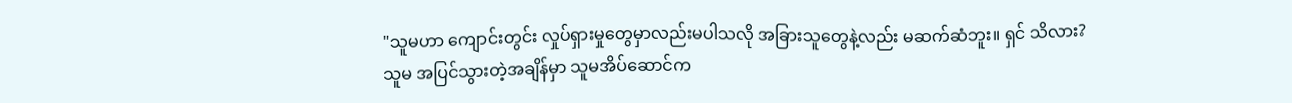"သူမဟာ ကျောင်းတွင်း လှုပ်ရှားမှုတွေမှာလည်းမပါသလို အခြားသူတွေနဲ့လည်း မဆက်ဆံဘူး။ ရှင် သိလား? သူမ အပြင်သွားတဲ့အချိန်မှာ သူမအိပ်ဆောင်က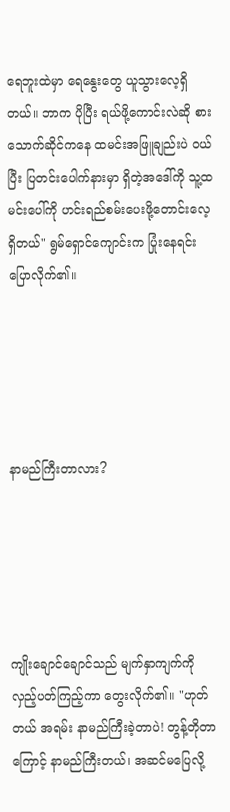ရေဘူးထဲမှာ ရေနွေးတွေ ယူ‌သွားလေ့ရှိတယ်။ ဘာက ပိုပြီး ရယ်ဖို့ကောင်းလဲဆို စားသောက်ဆိုင်ကနေ ထမင်းအဖြူချည်းပဲ ၀ယ်ပြီး ပြတင်းပေါက်နားမှာ ရှိတဲ့အဒေါ်ကို သူ့ထမင်းပေါ်ကို ဟင်းရည်စမ်းပေးဖို့တောင်းလေ့ရှိတယ်" ရွမ်ရှောင်ကျောင်းက ပြုံးနေရင်း ပြောလိုက်၏။





နာမည်ကြီးတာလား?





ကျိုးချောင်ချောင်သည် မျက်နှာကျက်ကို လှည့်ပတ်ကြည့်ကာ တွေးလိုက်၏။ "ဟုတ်တယ် အရမ်း နာမည်ကြီးခဲ့တာပဲ! တွန့်တိုတာကြောင့် နာမည်ကြီးတယ်၊ အဆင်မပြေလို့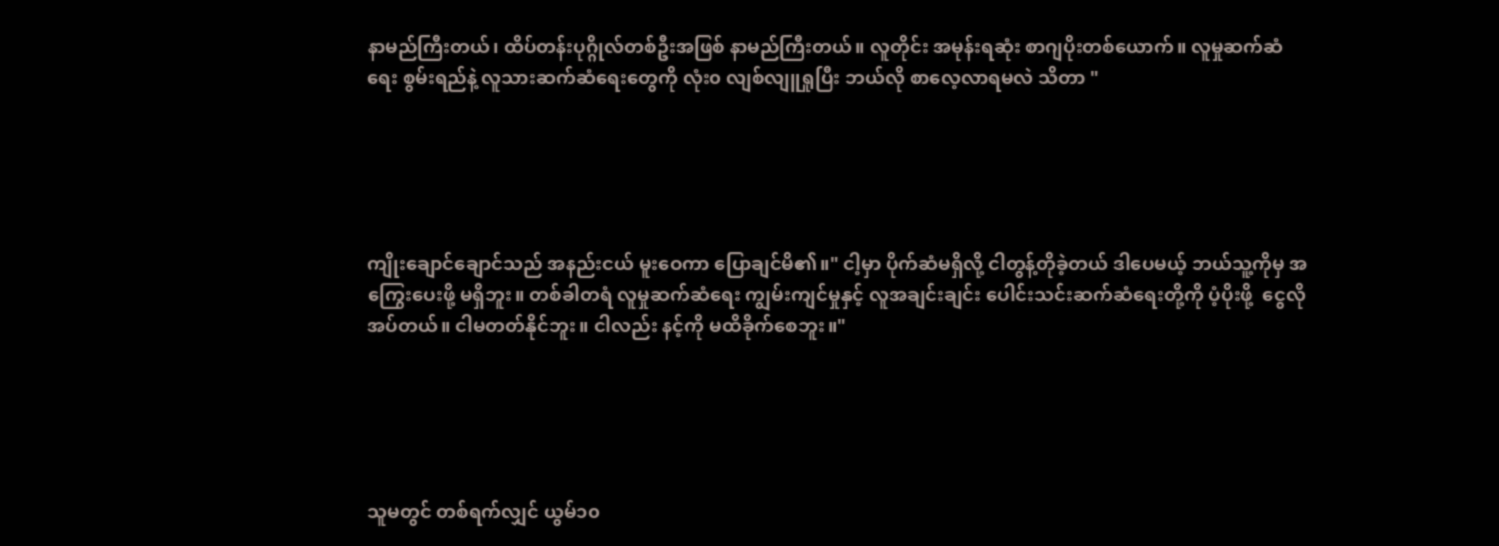နာမည်ကြီးတယ်၊ ထိပ်တန်းပုဂ္ဂိုလ်တစ်ဦးအဖြစ် နာမည်ကြီးတယ်။ လူတိုင်း အမုန်းရဆုံး စာဂျပိုးတစ်ယောက်။ လူမှုဆက်ဆံရေး စွမ်းရည်နဲ့ လူသားဆက်ဆံရေးတွေကို လုံး၀ လျစ်လျူရှုပြီး ဘယ်လို စာလေ့လာရမလဲ သိတာ "





ကျိုးချောင်ချောင်သည် အနည်းငယ် မူးဝေကာ ပြောချင်မိ၏။" ငါ့မှာ ပိုက်ဆံမရှိလို့ ငါတွန့်တိုခဲ့တယ် ဒါပေမယ့် ဘယ်သူ့ကိုမှ အကြွေးပေးဖို့ မရှိဘူး။ တစ်ခါတရံ လူမှုဆက်ဆံရေး ကျွမ်းကျင်မှုနှင့် လူအချင်းချင်း ပေါင်းသင်းဆက်ဆံရေးတို့ကို ပံ့ပိုးဖို့  ငွေလိုအပ်တယ်။ ငါမတတ်နိုင်ဘူး။ ငါလည်း နင့်ကို မထိခိုက်စေဘူး။"





သူမတွင် တစ်ရက်လျှင် ယွမ်၁၀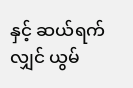နှင့် ဆယ်ရက်လျှင် ယွမ်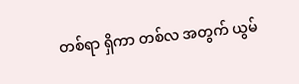တစ်ရာ ရှိကာ တစ်လ အတွက် ယွမ်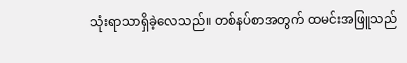သုံးရာသာရှိခဲ့လေသည်။ တစ်နပ်စာအတွက် ထမင်းအဖြူသည်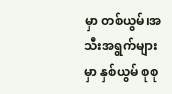မှာ တစ်ယွမ်၊အသီးအရွက်များမှာ နှစ်ယွမ် စုစု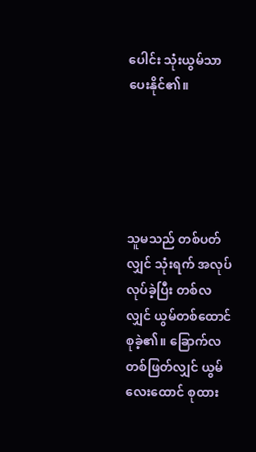ပေါင်း သုံးယွမ်သာ ပေးနိုင်၏။





သူမသည် တစ်ပတ်လျှင် သုံးရက် အလုပ်လုပ်ခဲ့ပြီး တစ်လလျှင် ယွမ်တစ်ထောင် စုခဲ့၏။ ခြောက်လတစ်ဖြတ်လျှင် ယွမ်လေးထောင် စုထား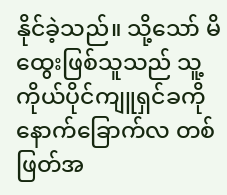နိုင်ခဲ့သည်။ သို့သော် မိထွေးဖြစ်သူသည် သူ့ကိုယ်ပိုင်ကျူရှင်ခကို နောက်ခြောက်လ တစ်ဖြတ်အ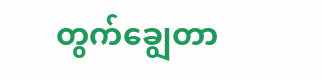တွက်ချွေတာ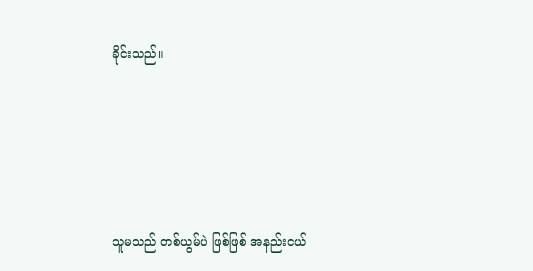ခိုင်းသည်။





သူမသည် တစ်ယွမ်ပဲ ဖြစ်ဖြစ် အနည်းငယ်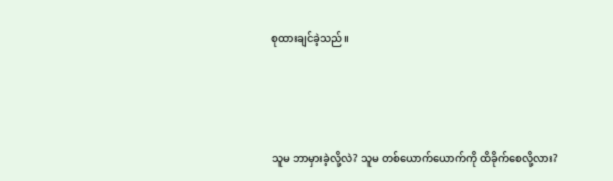စုထားချင်ခဲ့သည်။





သူမ ဘာမှားခဲ့လို့လဲ? သူမ တစ်ယောက်ယောက်ကို ထိခိုက်စေလို့လား?